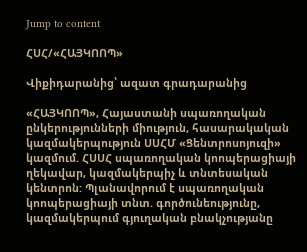Jump to content

ՀՍՀ/«ՀԱՅԿՈՈՊ»

Վիքիդարանից՝ ազատ գրադարանից

«ՀԱՅԿՈՈՊ», Հայաստանի սպառողական ընկերությունների միություն, հասարակական կազմակերպություն ՍՍՀՄ «Ցենտրոսոյուզի» կազմում. ՀՍՍՀ սպառողական կոոպերացիայի ղեկավար, կազմակերպիչ և տնտեսական կենտրոն: Պլանավորում է սպառողական կոոպերացիայի տնտ. գործունեությունը, կազմակերպում գյուղական բնակչությանը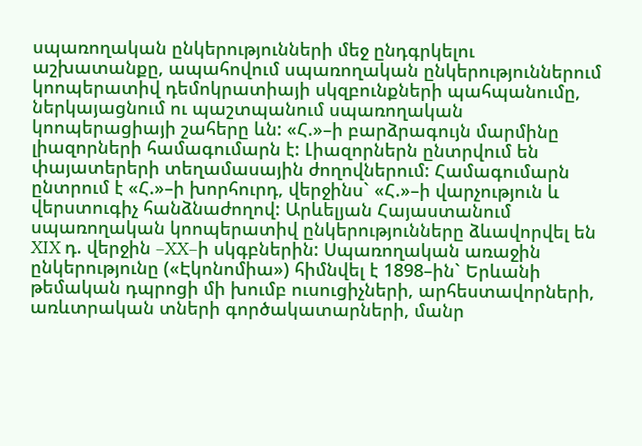սպառողական ընկերությունների մեջ ընդգրկելու աշխատանքը, ապահովում սպառողական ընկերություններում կոոպերատիվ դեմոկրատիայի սկզբունքների պահպանումը, ներկայացնում ու պաշտպանում սպառողական կոոպերացիայի շահերը ևն: «Հ.»–ի բարձրագույն մարմինը լիազորների համագումարն է: Լիազորներն ընտրվում են փայատերերի տեղամասային ժողովներում: Համագումարն ընտրում է «Հ.»–ի խորհուրդ, վերջինս` «Հ.»–ի վարչություն և վերստուգիչ հանձնաժողով: Արևելյան Հայաստանում սպառողական կոոպերատիվ ընկերությունները ձևավորվել են XIX դ. վերջին –XX–ի սկգբներին: Սպառողական առաջին ընկերությունը («Էկոնոմիա») հիմնվել է 1898–ին` Երևանի թեմական դպրոցի մի խումբ ուսուցիչների, արհեստավորների, առևտրական տների գործակատարների, մանր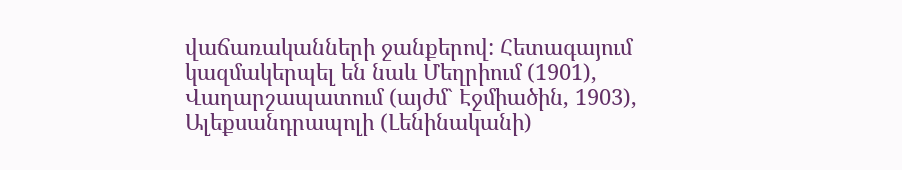վաճառականների ջանքերով: Հետագայում կազմակերպել են նաև Մեղրիում (1901), Վաղարշապատում (այժմ` Էջմիածին, 1903), Ալեքսանդրապոլի (Լենինականի)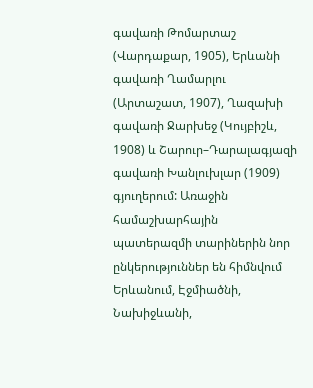գավառի Թոմարտաշ (Վարդաքար, 1905), Երևանի գավառի Ղամարլու (Արտաշատ, 1907), Ղազախի գավառի Ջարխեջ (Կույբիշև, 1908) և Շարուր–Դարալագյազի գավառի Խանլուխլար (1909) գյուղերում: Առաջին համաշխարհային պատերազմի տարիներին նոր ընկերություններ են հիմնվում Երևանում, Էջմիածնի, Նախիջևանի,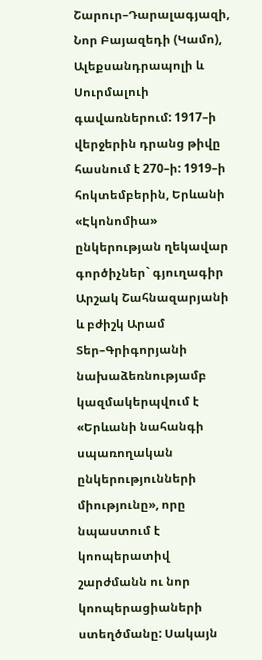Շարուր–Դարալագյազի, Նոր Բայազեդի (Կամո), Ալեքսանդրապոլի և Սուրմալուի գավառներում: 1917–ի վերջերին դրանց թիվը հասնում է 270–ի: 1919–ի հոկտեմբերին, Երևանի «Էկոնոմիա» ընկերության ղեկավար գործիչներ` գյուղագիր Արշակ Շահնազարյանի և բժիշկ Արամ Տեր–Գրիգորյանի նախաձեռնությամբ կազմակերպվում է «Երևանի նահանգի սպառողական ընկերությունների միությունը», որը նպաստում է կոոպերատիվ շարժմանն ու նոր կոոպերացիաների ստեղծմանը: Սակայն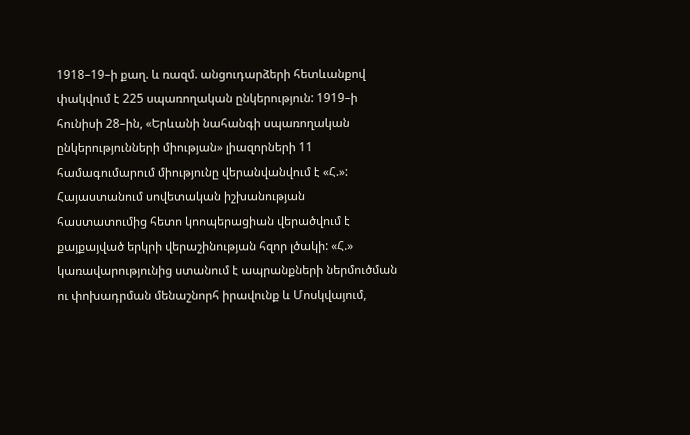1918–19–ի քաղ. և ռազմ. անցուդարձերի հետևանքով փակվում է 225 սպառողական ընկերություն: 1919–ի հունիսի 28–ին, «Երևանի նահանգի սպառողական ընկերությունների միության» լիազորների 11 համագումարում միությունը վերանվանվում է «Հ.»: Հայաստանում սովետական իշխանության հաստատումից հետո կոոպերացիան վերածվում է քայքայված երկրի վերաշինության հզոր լծակի: «Հ.» կառավարությունից ստանում է ապրանքների ներմուծման ու փոխադրման մենաշնորհ իրավունք և Մոսկվայում,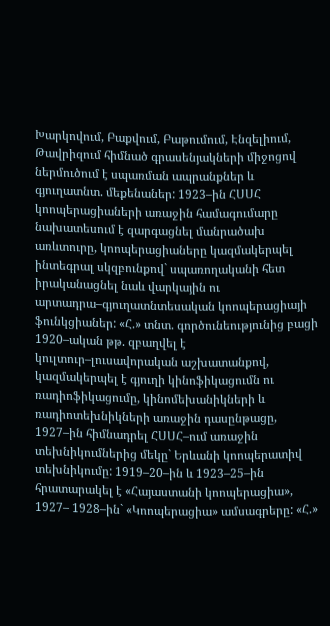Խարկովում, Բաքվում, Բաթումում, Էնզելիում, Թավրիզում հիմնած գրասենյակների միջոցով ներմուծում է սպառման ապրանքներ և գյուղատնտ. մեքենաներ: 1923–ին ՀՍՍՀ կոոպերացիաների առաջին համագումարը նախատեսում է զարգացնել մանրածախ առևտուրը, կոոպերացիաները կազմակերպել ինտեգրալ սկզբունքով` սպառողականի հետ իրականացնել նաև վարկային ու արտադրա–գյուղատնտեսական կոոպերացիայի ֆունկցիաներ: «Հ.» տնտ. գործունեությունից բացի 1920–ական թթ. զբաղվել է կուլտուր–լուսավորական աշխատանքով, կազմակերպել է գյուղի կինոֆիկացումն ու ռադիոֆիկացումը, կինոմեխանիկների և ռադիոտեխնիկների առաջին դասընթացը, 1927–ին հիմնադրել ՀՍՍՀ–ում առաջին տեխնիկումներից մեկը` Երևանի կոոպերատիվ տեխնիկումը: 1919–20–ին և 1923–25–ին հրատարակել է «Հայաստանի կոոպերացիա», 1927– 1928–ին` «Կոոպերացիա» ամսագրերը: «Հ.»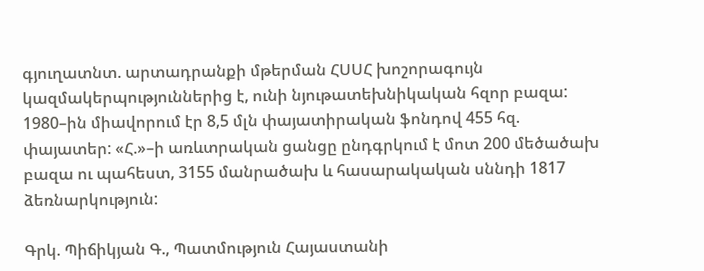գյուղատնտ. արտադրանքի մթերման ՀՍՍՀ խոշորագույն կազմակերպություններից է, ունի նյութատեխնիկական հզոր բազա: 1980–ին միավորում էր 8,5 մլն փայատիրական ֆոնդով 455 հզ. փայատեր: «Հ.»–ի առևտրական ցանցը ընդգրկում է մոտ 200 մեծածախ բազա ու պահեստ, 3155 մանրածախ և հասարակական սննդի 1817 ձեռնարկություն:

Գրկ. Պիճիկյան Գ., Պատմություն Հայաստանի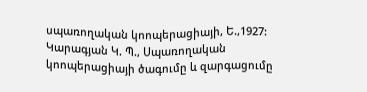սպառողական կոոպերացիայի, Ե.,1927: Կարագյան Կ. Պ., Սպառողական կոոպերացիայի ծագումը և զարգացումը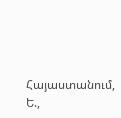Հայաստանում, Ե.,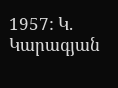1957: Կ. Կարագյան